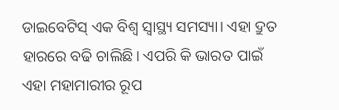ଡାଇବେଟିସ୍ ଏକ ବିଶ୍ୱ ସ୍ବାସ୍ଥ୍ୟ ସମସ୍ୟା। ଏହା ଦ୍ରୁତ ହାରରେ ବଢି ଚାଲିଛି। ଏପରି କି ଭାରତ ପାଇଁ ଏହା ମହାମାରୀର ରୂପ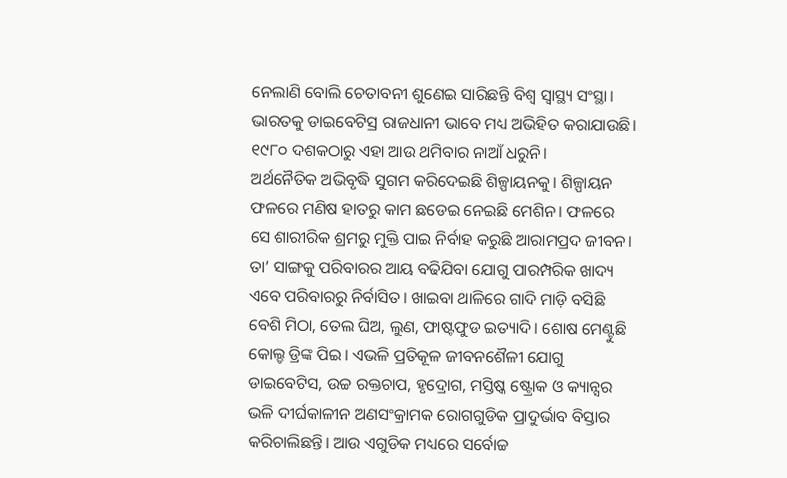ନେଲାଣି ବୋଲି ଚେତାବନୀ ଶୁଣେଇ ସାରିଛନ୍ତି ବିଶ୍ୱ ସ୍ବାସ୍ଥ୍ୟ ସଂସ୍ଥା। ଭାରତକୁ ଡାଇବେଟିସ୍ର ରାଜଧାନୀ ଭାବେ ମଧ୍ୟ ଅଭିହିତ କରାଯାଉଛି। ୧୯୮୦ ଦଶକଠାରୁ ଏହା ଆଉ ଥମିବାର ନାଆଁ ଧରୁନି।
ଅର୍ଥନୈତିକ ଅଭିବୃଦ୍ଧି ସୁଗମ କରିଦେଇଛି ଶିଳ୍ପାୟନକୁ। ଶିଳ୍ପାୟନ ଫଳରେ ମଣିଷ ହାତରୁ କାମ ଛଡେଇ ନେଇଛି ମେଶିନ। ଫଳରେ ସେ ଶାରୀରିକ ଶ୍ରମରୁ ମୁକ୍ତି ପାଇ ନିର୍ବାହ କରୁଛି ଆରାମପ୍ରଦ ଜୀବନ। ତା’ ସାଙ୍ଗକୁ ପରିବାରର ଆୟ ବଢିଯିବା ଯୋଗୁ ପାରମ୍ପରିକ ଖାଦ୍ୟ ଏବେ ପରିବାରରୁ ନିର୍ବାସିତ। ଖାଇବା ଥାଳିରେ ଗାଦି ମାଡ଼ି ବସିଛି ବେଶି ମିଠା, ତେଲ ଘିଅ, ଲୁଣ, ଫାଷ୍ଟଫୁଡ ଇତ୍ୟାଦି। ଶୋଷ ମେଣ୍ଟୁଛି କୋଲ୍ଡ ଡ୍ରିଙ୍କ ପିଇ। ଏଭଳି ପ୍ରତିକୂଳ ଜୀବନଶୈଳୀ ଯୋଗୁ ଡାଇବେଟିସ, ଉଚ୍ଚ ରକ୍ତଚାପ, ହୃଦ୍ରୋଗ, ମସ୍ତିଷ୍କ ଷ୍ଟ୍ରୋକ ଓ କ୍ୟାନ୍ସର ଭଳି ଦୀର୍ଘକାଳୀନ ଅଣସଂକ୍ରାମକ ରୋଗଗୁଡିକ ପ୍ରାଦୁର୍ଭାବ ବିସ୍ତାର କରିଚାଲିଛନ୍ତି। ଆଉ ଏଗୁଡିକ ମଧ୍ୟରେ ସର୍ବୋଚ୍ଚ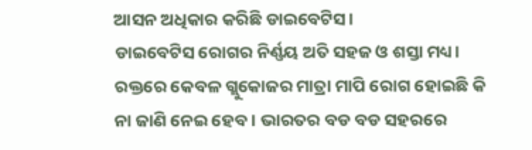ଆସନ ଅଧିକାର କରିଛି ଡାଇବେଟିସ।
ଡାଇବେଟିସ ରୋଗର ନିର୍ଣ୍ଣୟ ଅତି ସହଜ ଓ ଶସ୍ତା ମଧ୍ୟ। ରକ୍ତରେ କେବଳ ଗ୍ଲୁକୋଜର ମାତ୍ରା ମାପି ରୋଗ ହୋଇଛି କି ନା ଜାଣି ନେଇ ହେବ। ଭାରତର ବଡ ବଡ ସହରରେ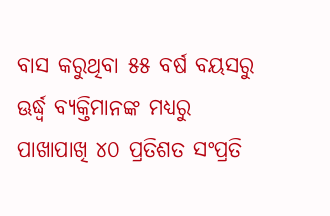ବାସ କରୁଥିବା ୫୫ ବର୍ଷ ବୟସରୁ ଊର୍ଦ୍ଧ୍ୱ ବ୍ୟକ୍ତିମାନଙ୍କ ମଧ୍ୟରୁ ପାଖାପାଖି ୪୦ ପ୍ରତିଶତ ସଂପ୍ରତି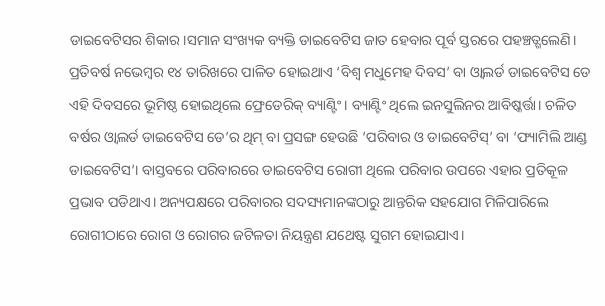ଡାଇବେଟିସର ଶିକାର।ସମାନ ସଂଖ୍ୟକ ବ୍ୟକ୍ତି ଡାଇବେଟିସ ଜାତ ହେବାର ପୂର୍ବ ସ୍ତରରେ ପହଞ୍ଚତ୍ଗଲେଣି।
ପ୍ରତିବର୍ଷ ନଭେମ୍ବର ୧୪ ତାରିଖରେ ପାଳିତ ହୋଇଥାଏ ‘ବିଶ୍ୱ ମଧୁମେହ ଦିବସ’ ବା ଓ୍ବାଲର୍ଡ ଡାଇବେଟିସ ଡେ ଏହି ଦିବସରେ ଭୂମିଷ୍ଠ ହୋଇଥିଲେ ଫ୍ରେଡେରିକ୍ ବ୍ୟାଣ୍ଟିଂ। ବ୍ୟାଣ୍ଟିଂ ଥିଲେ ଇନସୁଲିନର ଆବିଷ୍କର୍ତ୍ତା। ଚଳିତ ବର୍ଷର ଓ୍ବାଲର୍ଡ ଡାଇବେଟିସ ଡେ’ର ଥିମ୍ ବା ପ୍ରସଙ୍ଗ ହେଉଛି ‘ପରିବାର ଓ ଡାଇବେଟିସ୍’ ବା ‘ଫ୍ୟାମିଲି ଆଣ୍ଡ ଡାଇବେଟିସ’। ବାସ୍ତବରେ ପରିବାରରେ ଡାଇବେଟିସ ରୋଗୀ ଥିଲେ ପରିବାର ଉପରେ ଏହାର ପ୍ରତିକୂଳ ପ୍ରଭାବ ପଡିଥାଏ। ଅନ୍ୟପକ୍ଷରେ ପରିବାରର ସଦସ୍ୟମାନଙ୍କଠାରୁ ଆନ୍ତରିକ ସହଯୋଗ ମିଳିପାରିଲେ ରୋଗୀଠାରେ ରୋଗ ଓ ରୋଗର ଜଟିଳତା ନିୟନ୍ତ୍ରଣ ଯଥେଷ୍ଟ ସୁଗମ ହୋଇଯାଏ।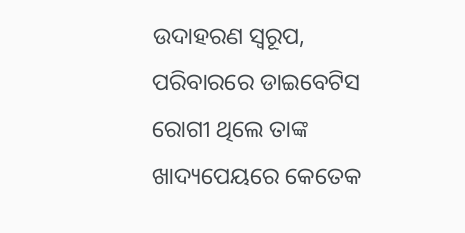ଉଦାହରଣ ସ୍ବରୂପ, ପରିବାରରେ ଡାଇବେଟିସ ରୋଗୀ ଥିଲେ ତାଙ୍କ ଖାଦ୍ୟପେୟରେ କେତେକ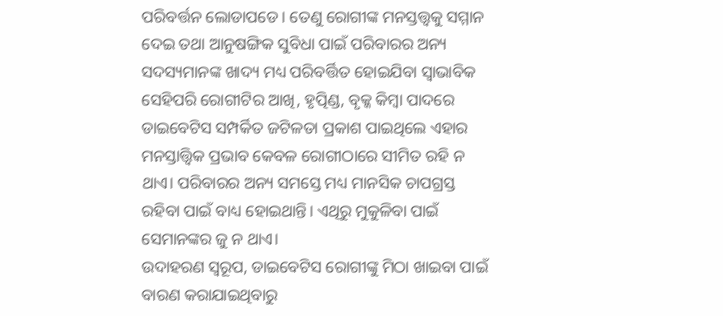ପରିବର୍ତ୍ତନ ଲୋଡାପଡେ। ତେଣୁ ରୋଗୀଙ୍କ ମନସ୍ତତ୍ତ୍ୱକୁ ସମ୍ମାନ ଦେଇ ତଥା ଆନୁଷଙ୍ଗିକ ସୁବିଧା ପାଇଁ ପରିବାରର ଅନ୍ୟ ସଦସ୍ୟମାନଙ୍କ ଖାଦ୍ୟ ମଧ୍ୟ ପରିବର୍ତ୍ତିତ ହୋଇଯିବା ସ୍ବାଭାବିକ ସେହିପରି ରୋଗୀଟିର ଆଖି, ହୃତ୍ପିଣ୍ଡ, ବୃକ୍କ କିମ୍ବା ପାଦରେ ଡାଇବେଟିସ ସମ୍ପର୍କିତ ଜଟିଳତା ପ୍ରକାଶ ପାଇଥିଲେ ଏହାର ମନସ୍ତାତ୍ତ୍ୱିକ ପ୍ରଭାବ କେବଳ ରୋଗୀଠାରେ ସୀମିତ ରହି ନ ଥାଏ। ପରିବାରର ଅନ୍ୟ ସମସ୍ତେ ମଧ୍ୟ ମାନସିକ ଚାପଗ୍ରସ୍ତ ରହିବା ପାଇଁ ବାଧ୍ୟ ହୋଇଥାନ୍ତି। ଏଥିରୁ ମୁକୁଳିବା ପାଇଁ ସେମାନଙ୍କର ଜୁ ନ ଥାଏ।
ଉଦାହରଣ ସ୍ବରୂପ, ଡାଇବେଟିସ ରୋଗୀଙ୍କୁ ମିଠା ଖାଇବା ପାଇଁ ବାରଣ କରାଯାଇଥିବାରୁ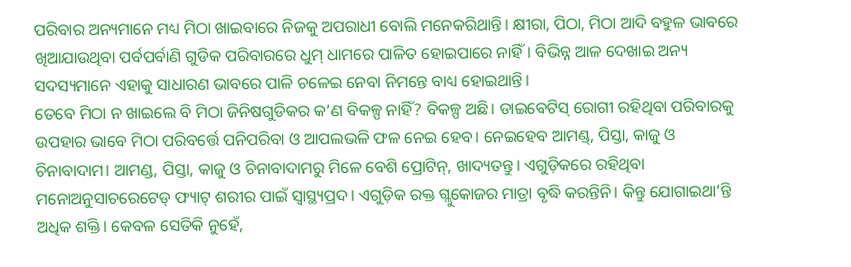ପରିବାର ଅନ୍ୟମାନେ ମଧ୍ୟ ମିଠା ଖାଇବାରେ ନିଜକୁ ଅପରାଧୀ ବୋଲି ମନେକରିଥାନ୍ତି। କ୍ଷୀରା, ପିଠା, ମିଠା ଆଦି ବହୁଳ ଭାବରେ ଖିଆଯାଉଥିବା ପର୍ବପର୍ବାଣି ଗୁଡିକ ପରିବାରରେ ଧୁମ୍ ଧାମରେ ପାଳିତ ହୋଇପାରେ ନାହିଁ। ବିଭିନ୍ନ ଆଳ ଦେଖାଇ ଅନ୍ୟ ସଦସ୍ୟମାନେ ଏହାକୁ ସାଧାରଣ ଭାବରେ ପାଳି ଚଳେଇ ନେବା ନିମନ୍ତେ ବାଧ୍ୟ ହୋଇଥାନ୍ତି।
ତେବେ ମିଠା ନ ଖାଇଲେ ବି ମିଠା ଜିନିଷଗୁଡିକର କ’ଣ ବିକଳ୍ପ ନାହିଁ? ବିକଳ୍ପ ଅଛି। ଡାଇବେଟିସ୍ ରୋଗୀ ରହିଥିବା ପରିବାରକୁ ଉପହାର ଭାବେ ମିଠା ପରିବର୍ତ୍ତେ ପନିପରିବା ଓ ଆପଲଭଳି ଫଳ ନେଇ ହେବ। ନେଇହେବ ଆମଣ୍ଡ୍, ପିସ୍ତା, କାଜୁ ଓ ଚିନାବାଦାମ। ଆମଣ୍ଡ, ପିସ୍ତା, କାଜୁ ଓ ଚିନାବାଦାମରୁ ମିଳେ ବେଶି ପ୍ରୋଟିନ୍, ଖାଦ୍ୟତନ୍ତୁ। ଏଗୁଡ଼ିକରେ ରହିଥିବା ମନୋଅନୁସାଚରେଟେଡ୍ ଫ୍ୟାଟ୍ ଶରୀର ପାଇଁ ସ୍ବାସ୍ଥ୍ୟପ୍ରଦ। ଏଗୁଡ଼ିକ ରକ୍ତ ଗ୍ଲୁକୋଜର ମାତ୍ରା ବୃଦ୍ଧି କରନ୍ତିନି। କିନ୍ତୁ ଯୋଗାଇଥା’ନ୍ତି ଅଧିକ ଶକ୍ତି। କେବଳ ସେତିକି ନୁହେଁ,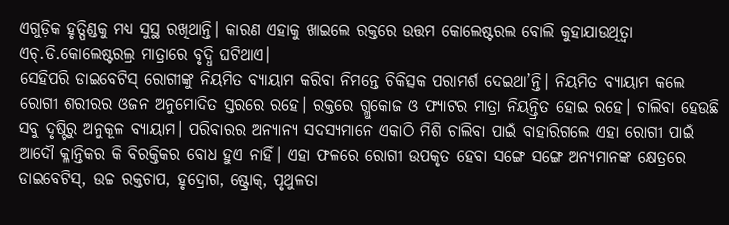ଏଗୁଡ଼ିକ ହୃତ୍ପିଣ୍ଡକୁ ମଧ୍ୟ ସୁସ୍ଥ ରଖିଥାନ୍ତି। କାରଣ ଏହାକୁ ଖାଇଲେ ରକ୍ତରେ ଉତ୍ତମ କୋଲେଷ୍ଟରଲ ବୋଲି କୁହାଯାଉଥିତ୍ବା ଏଚ୍.ଡି.କୋଲେଷ୍ଟରଲ୍ର ମାତ୍ରାରେ ବୃଦ୍ଧି ଘଟିଥାଏ।
ସେହିପରି ଡାଇବେଟିସ୍ ରୋଗୀଙ୍କୁ ନିୟମିତ ବ୍ୟାୟାମ କରିବା ନିମନ୍ତେ ଚିକିତ୍ସକ ପରାମର୍ଶ ଦେଇଥା’ନ୍ତି। ନିୟମିତ ବ୍ୟାୟାମ କଲେ ରୋଗୀ ଶରୀରର ଓଜନ ଅନୁମୋଦିତ ସ୍ତରରେ ରହେ। ରକ୍ତରେ ଗ୍ଲୁକୋଜ ଓ ଫ୍ୟାଟର ମାତ୍ରା ନିୟନ୍ତ୍ରିତ ହୋଇ ରହେ। ଚାଲିବା ହେଉଛି ସବୁ ଦୃଷ୍ଟିରୁ ଅନୁକୂଳ ବ୍ୟାୟାମ। ପରିବାରର ଅନ୍ୟାନ୍ୟ ସଦସ୍ୟମାନେ ଏକାଠି ମିଶି ଚାଲିବା ପାଇଁ ବାହାରିଗଲେ ଏହା ରୋଗୀ ପାଇଁ ଆଦୌ କ୍ଳାନ୍ତିକର କି ବିରକ୍ତିକର ବୋଧ ହୁଏ ନାହିଁ। ଏହା ଫଳରେ ରୋଗୀ ଉପକୃତ ହେବା ସଙ୍ଗେ ସଙ୍ଗେ ଅନ୍ୟମାନଙ୍କ କ୍ଷେତ୍ରରେ ଡାଇବେଟିସ୍, ଉଚ୍ଚ ରକ୍ତଚାପ, ହୃଦ୍ରୋଗ, ଷ୍ଟ୍ରୋକ୍, ପୃଥୁଳତା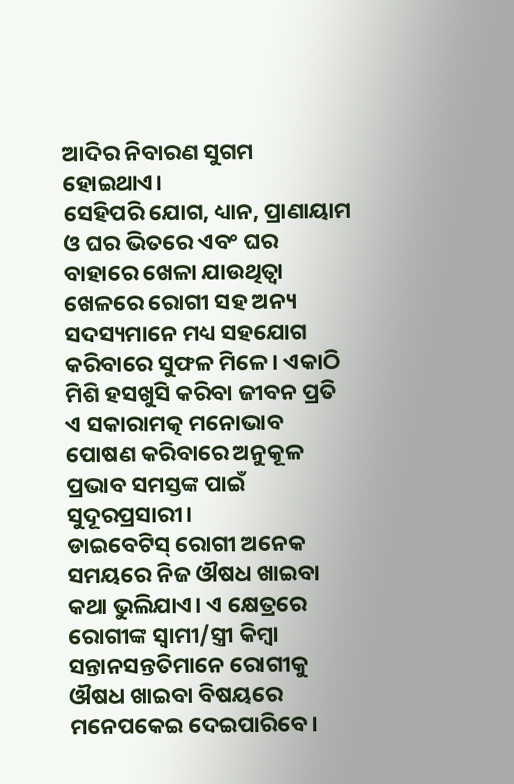ଆଦିର ନିବାରଣ ସୁଗମ ହୋଇଥାଏ।
ସେହିପରି ଯୋଗ, ଧ୍ୟାନ, ପ୍ରାଣାୟାମ ଓ ଘର ଭିତରେ ଏବଂ ଘର ବାହାରେ ଖେଳା ଯାଉଥିତ୍ବା ଖେଳରେ ରୋଗୀ ସହ ଅନ୍ୟ ସଦସ୍ୟମାନେ ମଧ୍ୟ ସହଯୋଗ କରିବାରେ ସୁଫଳ ମିଳେ। ଏକାଠି ମିଶି ହସଖୁସି କରିବା ଜୀବନ ପ୍ରତି ଏ ସକାରାମତ୍କ ମନୋଭାବ ପୋଷଣ କରିବାରେ ଅନୁକୂଳ ପ୍ରଭାବ ସମସ୍ତଙ୍କ ପାଇଁ ସୁଦୂରପ୍ରସାରୀ।
ଡାଇବେଟିସ୍ ରୋଗୀ ଅନେକ ସମୟରେ ନିଜ ଔଷଧ ଖାଇବା କଥା ଭୁଲିଯାଏ। ଏ କ୍ଷେତ୍ରରେ ରୋଗୀଙ୍କ ସ୍ବାମୀ/ସ୍ତ୍ରୀ କିମ୍ବା ସନ୍ତାନସନ୍ତତିମାନେ ରୋଗୀକୁ ଔଷଧ ଖାଇବା ବିଷୟରେ ମନେପକେଇ ଦେଇପାରିବେ।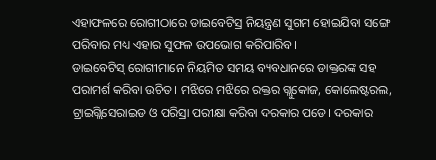ଏହାଫଳରେ ରୋଗୀଠାରେ ଡାଇବେଟିସ୍ର ନିୟନ୍ତ୍ରଣ ସୁଗମ ହୋଇଯିବା ସଙ୍ଗେ ପରିବାର ମଧ୍ୟ ଏହାର ସୁଫଳ ଉପଭୋଗ କରିପାରିବ।
ଡାଇବେଟିସ୍ ରୋଗୀମାନେ ନିୟମିତ ସମୟ ବ୍ୟବଧାନରେ ଡାକ୍ତରଙ୍କ ସହ ପରାମର୍ଶ କରିବା ଉଚିତ। ମଝିରେ ମଝିରେ ରକ୍ତର ଗ୍ଲୁକୋଜ, କୋଲେଷ୍ଟରଲ, ଟ୍ରାଇଗ୍ଲିସେରାଇଡ ଓ ପରିସ୍ରା ପରୀକ୍ଷା କରିବା ଦରକାର ପଡେ। ଦରକାର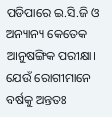ପଡିପାରେ ଇ.ସି.ଜି ଓ ଅନ୍ୟାନ୍ୟ କେତେକ ଆନୁଷଙ୍ଗିକ ପରୀକ୍ଷା। ଯେଉଁ ରୋଗୀମାନେ ବର୍ଷକୁ ଅନ୍ତତଃ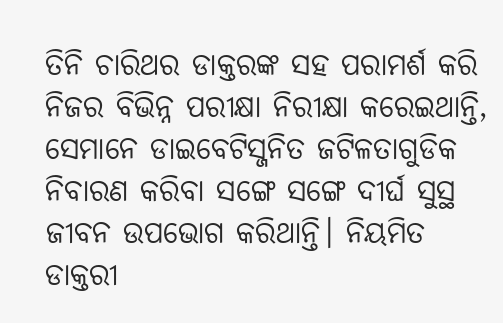ତିନି ଚାରିଥର ଡାକ୍ତରଙ୍କ ସହ ପରାମର୍ଶ କରି ନିଜର ବିଭିନ୍ନ ପରୀକ୍ଷା ନିରୀକ୍ଷା କରେଇଥାନ୍ତି, ସେମାନେ ଡାଇବେଟିସ୍ଜନିତ ଜଟିଳତାଗୁଡିକ ନିବାରଣ କରିବା ସଙ୍ଗେ ସଙ୍ଗେ ଦୀର୍ଘ ସୁସ୍ଥ ଜୀବନ ଉପଭୋଗ କରିଥାନ୍ତି। ନିୟମିତ ଡାକ୍ତରୀ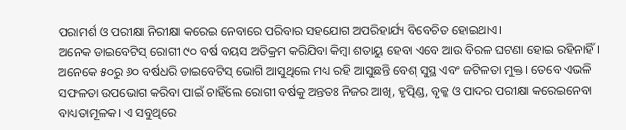ପରାମର୍ଶ ଓ ପରୀକ୍ଷା ନିରୀକ୍ଷା କରେଇ ନେବାରେ ପରିବାର ସହଯୋଗ ଅପରିହାର୍ଯ୍ୟ ବିବେଚିତ ହୋଇଥାଏ।
ଅନେକ ଡାଇବେଟିସ୍ ରୋଗୀ ୯୦ ବର୍ଷ ବୟସ ଅତିକ୍ରମ କରିଯିବା କିମ୍ବା ଶତାୟୁ ହେବା ଏବେ ଆଉ ବିରଳ ଘଟଣା ହୋଇ ରହିନାହିଁ। ଅନେକେ ୫୦ରୁ ୬୦ ବର୍ଷଧରି ଡାଇବେଟିସ୍ ଭୋଗି ଆସୁଥିଲେ ମଧ୍ୟ ରହି ଆସୁଛନ୍ତି ବେଶ୍ ସୁସ୍ଥ ଏବଂ ଜଟିଳତା ମୁକ୍ତ। ତେବେ ଏଭଳି ସଫଳତା ଉପଭୋଗ କରିବା ପାଇଁ ଚାହିଁଲେ ରୋଗୀ ବର୍ଷକୁ ଅନ୍ତତଃ ନିଜର ଆଖି, ହୃତ୍ପିଣ୍ଡ, ବୃକ୍କ ଓ ପାଦର ପରୀକ୍ଷା କରେଇନେବା ବାଧ୍ୟତାମୂଳକ। ଏ ସବୁଥିରେ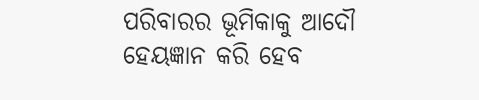ପରିବାରର ଭୂମିକାକୁ ଆଦୌ ହେୟଜ୍ଞାନ କରି ହେବ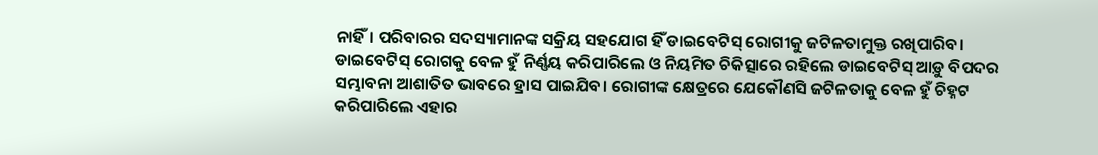ନାହିଁ। ପରିବାରର ସଦସ୍ୟାମାନଙ୍କ ସକ୍ରିୟ ସହଯୋଗ ହିଁ ଡାଇବେଟିସ୍ ରୋଗୀକୁ ଜଟିଳତାମୁକ୍ତ ରଖିପାରିବ।
ଡାଇବେଟିସ୍ ରୋଗକୁ ବେଳ ହୁଁ ନିର୍ଣ୍ଣୟ କରିପାରିଲେ ଓ ନିୟମିତ ଚିକିତ୍ସାରେ ରହିଲେ ଡାଇବେଟିସ୍ ଆଡ଼ୁ ବିପଦର ସମ୍ଭାବନା ଆଶାତିତ ଭାବରେ ହ୍ରାସ ପାଇଯିବ। ରୋଗୀଙ୍କ କ୍ଷେତ୍ରରେ ଯେକୌଣସି ଜଟିଳତାକୁ ବେଳ ହୁଁ ଚିହ୍ନଟ କରିପାରିଲେ ଏହାର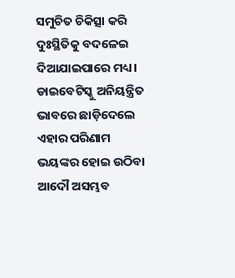ସମୁଚିତ ଚିକିତ୍ସା କରି ଦୁଃସ୍ଥିତିକୁ ବଦଳେଇ ଦିଆଯାଇପାରେ ମଧ୍ୟ।
ଡାଇବେଟିସ୍କୁ ଅନିୟନ୍ତ୍ରିତ ଭାବରେ ଛାଡ଼ିଦେଲେ ଏହାର ପରିଣାମ ଭୟଙ୍କର ହୋଇ ଉଠିବା ଆଦୌ ଅସମ୍ଭବ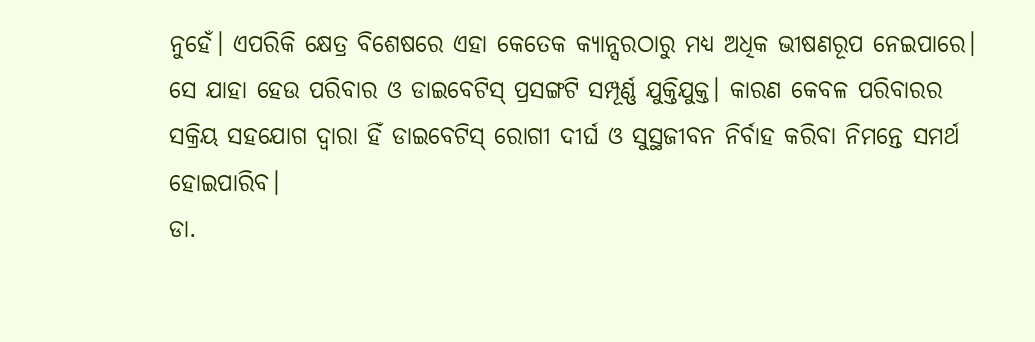ନୁହେଁ। ଏପରିକି କ୍ଷେତ୍ର ବିଶେଷରେ ଏହା କେତେକ କ୍ୟାନ୍ସରଠାରୁ ମଧ୍ୟ ଅଧିକ ଭୀଷଣରୂପ ନେଇପାରେ।
ସେ ଯାହା ହେଉ ପରିବାର ଓ ଡାଇବେଟିସ୍ ପ୍ରସଙ୍ଗଟି ସମ୍ପୂର୍ଣ୍ଣ ଯୁକ୍ତିଯୁକ୍ତ। କାରଣ କେବଳ ପରିବାରର ସକ୍ରିୟ ସହଯୋଗ ଦ୍ୱାରା ହିଁ ଡାଇବେଟିସ୍ ରୋଗୀ ଦୀର୍ଘ ଓ ସୁସ୍ଥଜୀବନ ନିର୍ବାହ କରିବା ନିମନ୍ତେ ସମର୍ଥ ହୋଇପାରିବ।
ଡା.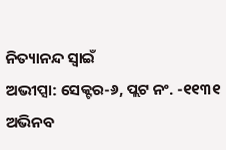ନିତ୍ୟାନନ୍ଦ ସ୍ବାଇଁ
ଅଭୀପ୍ସା: ସେକ୍ଟର-୬, ପ୍ଲଟ ନଂ. -୧୧୩୧
ଅଭିନବ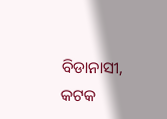ବିଡାନାସୀ, କଟକ